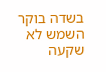בשדה בוקר השמש לא שקעה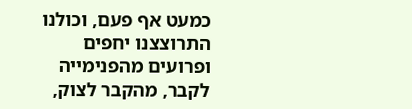כמעט אף פעם, וכולנו התרוצצנו יחפים ופרועים מהפנימייה לקבר, מהקבר לצוק,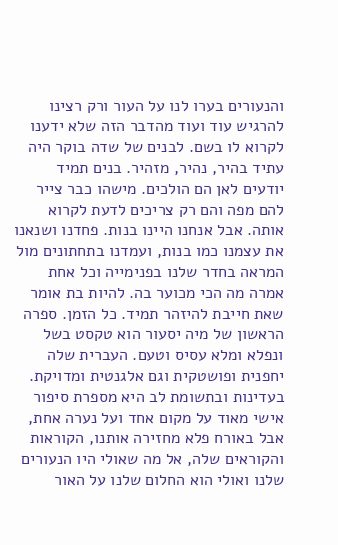והנעורים בערו לנו על העור ורק רצינו להרגיש עוד ועוד מהדבר הזה שלא ידענו לקרוא לו בשם. לבנים של שדה בוקר היה עתיד בהיר, נהיר, מזהיר. בנים תמיד יודעים לאן הם הולכים. מישהו כבר צייר להם מפה והם רק צריכים לדעת לקרוא אותה. אבל אנחנו היינו בנות. פחדנו ושנאנו את עצמנו כמו בנות, ועמדנו בתחתונים מול המראה בחדר שלנו בפנימייה וכל אחת אמרה מה הכי מכוער בה. להיות בת אומר שאת חייבת להיזהר תמיד. כל הזמן. ספרה הראשון של מיה יסעור הוא טקסט בשל ונפלא ומלא עסיס וטעם. העברית שלה יחפנית ופושטקית וגם אלגנטית ומדויקת. בעדינות ובתשומת לב היא מספרת סיפור אישי מאוד על מקום אחד ועל נערה אחת, אבל באורח פלא מחזירה אותנו, הקוראות והקוראים שלה, אל מה שאולי היו הנעורים שלנו ואולי הוא החלום שלנו על האור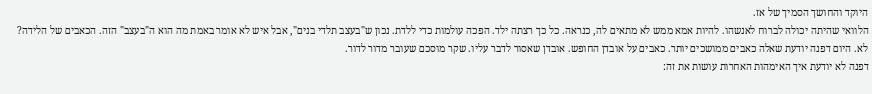היוקד והחושך הסמיך של אז.
הלוואי שהיתה יכולה לברוח לאנשהו. להיות אמא ממש לא מתאים לה, כנראה. כל כך רצתה ילד. הפכה עולמות כדי ללדת. נכון ש"בעצב תלדי בנים", אבל איש לא אומר באמת מה הוא ה"בעצב" הזה. הכאבים של הלידה? לא. היום דפנה יודעת שאלה כאבים ממושכים יותר. כאבים על אובדן החופש. אובדן שאסור לדבר עליו. שקר מוסכם שעובר מדור לדור.
דפנה לא יודעת איך האימהות האחרות עושות את זה: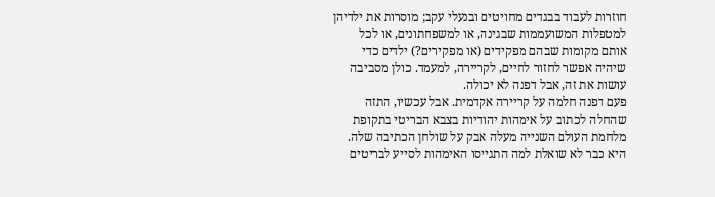חוזרות לעבוד בבגדים מחויטים ובנעלי עקב; מוסרות את ילדיהן למטפלות המשועממות שבגינה, או למשפחתונים, או לכל אותם מקומות שבהם מפקידים (או מפקירים?) ילדים כדי שיהיה אפשר לחזור לחיים, לקריירה, למעמד. כולן מסביבה עושות את זה, אבל דפנה לא יכולה.
פעם דפנה חלמה על קריירה אקדמית. אבל עכשיו, התזה שהחלה לכתוב על אימהות יהודיות בצבא הבריטי בתקופת מלחמת העולם השנייה מעלה אבק על שולחן הכתיבה שלה. היא כבר לא שואלת למה התגייסו האימהות לסייע לבריטים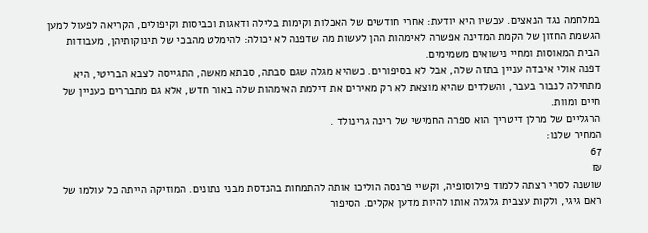במלחמה נגד הנאצים. עכשיו היא יודעת: אחרי חודשים של האכלות וקימות בלילה ודאגות וכביסות וקיפולים, הקריאה לפעול למען הגשמת החזון של הקמת המדינה אפשרה לאימהות ההן לעשות מה שדפנה לא יכולה: להימלט מהבכי של תינוקותיהן, מעבודות הבית המאוסות ומחיי נישואים משמימים.
דפנה אולי איבדה עניין בתזה שלה, אבל לא בסיפורים. כשהיא מגלה שגם סבתה, סבתא מאשה, התגייסה לצבא הבריטי, היא מתחילה לנבור בעבר, והשלדים שהיא מוצאת לא רק מאירים את דילמת האימהות שלה באור חדש, אלא גם מתבררים כעניין של חיים ומוות.
הרגליים של מרלן דיטריך הוא ספרה החמישי של רינה גרינולד .
המחיר שלנו:
67
₪
שושנה לסרי רצתה ללמוד פילוסופיה, וקשיי פרנסה הוליכו אותה להתמחות בהנדסת מבני נתונים. המוזיקה הייתה כל עולמו של ראם גיגי, ולקות עצבית גלגלה אותו להיות מדען אקלים. הסיפור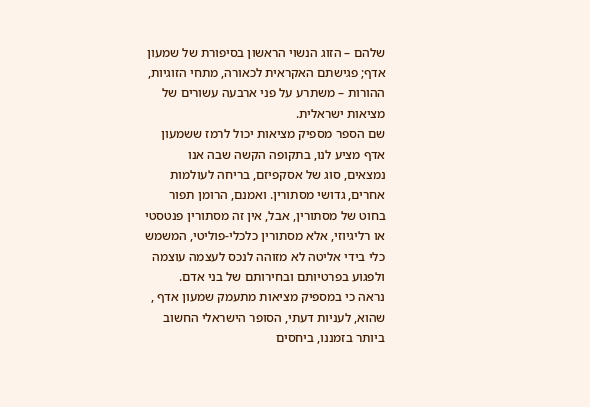שלהם – הזוג הנשוי הראשון בסיפורת של שמעון אדף; פגישתם האקראית לכאורה, מתחי הזוגיות, ההורות – משתרע על פני ארבעה עשורים של מציאות ישראלית.
שם הספר מספיק מציאות יכול לרמז ששמעון אדף מציע לנו, בתקופה הקשה שבה אנו נמצאים, סוג של אסקפיזם, בריחה לעולמות אחרים, גדושי מסתורין. ואמנם, הרומן תפור בחוט של מסתורין, אבל, אין זה מסתורין פנטסטי או רליגיוזי, אלא מסתורין כלכלי-פוליטי, המשמש כלי בידי אליטה לא מזוהה לנכס לעצמה עוצמה ולפגוע בפרטיותם ובחירותם של בני אדם.
נראה כי במספיק מציאות מתעמק שמעון אדף , שהוא, לעניות דעתי, הסופר הישראלי החשוב ביותר בזמננו, ביחסים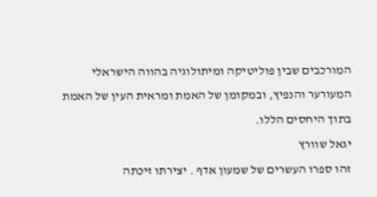המורכבים שבין פוליטיקה ומיתולוגיה בהווה הישראלי המעורער והנפיץ, ובמקומן של האמת ומראית העין של האמת בתוך היחסים הללו.
יגאל שוורץ
זהו ספרו העשרים של שמעון אדף . יצירתו זיכתה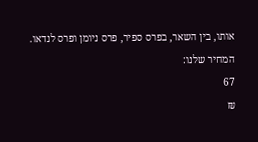אותו, בין השאר, בפרס ספיר, פרס ניומן ופרס לנדאו.
המחיר שלנו:
67
₪